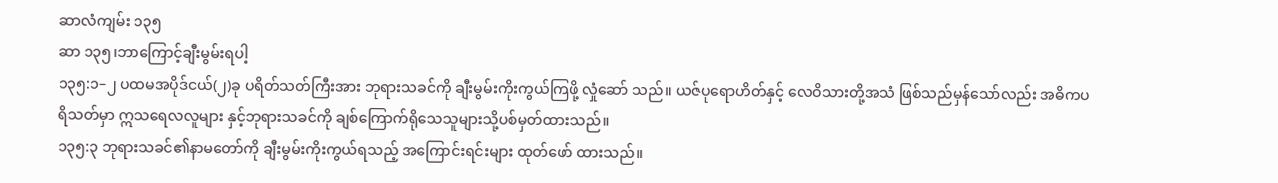ဆာလံကျမ်း ၁၃၅
ဆာ ၁၃၅၊ဘာကြောင့်ချီးမွမ်းရပါ့
၁၃၅:၁–၂ ပထမအပိုဒ်ငယ်(၂)ခု ပရိတ်သတ်ကြီးအား ဘုရားသခင်ကို ချီးမွမ်းကိုးကွယ်ကြဖို့ လှုံဆော် သည်။ ယဇ်ပုရောဟိတ်နှင့် လေဝိသားတို့အသံ ဖြစ်သည်မှန်သော်လည်း အဓိကပရိသတ်မှာ ဣသရေလလူများ နှင့်ဘုရားသခင်ကို ချစ်ကြောက်ရိုသေသူများသို့ပစ်မှတ်ထားသည်။
၁၃၅:၃ ဘုရားသခင်၏နာမတော်ကို ချီးမွမ်းကိုးကွယ်ရသည့် အကြောင်းရင်းများ ထုတ်ဖော် ထားသည်။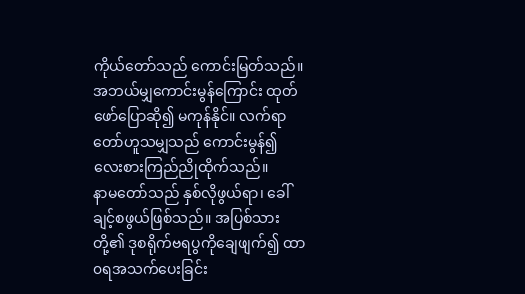ကိုယ်တော်သည် ကောင်းမြတ်သည်။ အဘယ်မျှကောင်းမွန်ကြောင်း ထုတ်ဖော်ပြောဆို၍ မကုန်နိုင်။ လက်ရာတော်ဟူသမျှသည် ကောင်းမွန်၍ လေးစားကြည်ညိုထိုက်သည်။
နာမတော်သည် နှစ်လိုဖွယ်ရာ၊ ခေါ်ချင့်စဖွယ်ဖြစ်သည်။ အပြစ်သားတို့၏ ဒုစရိုက်ဗရပွကိုချေဖျက်၍ ထာ၀ရအသက်ပေးခြင်း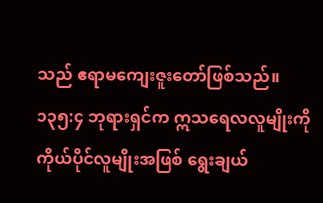သည် ဧရာမကျေးဇူးတော်ဖြစ်သည်။
၁၃၅:၄ ဘုရားရှင်က ဣသရေလလူမျိုးကို ကိုယ်ပိုင်လူမျိုးအဖြစ် ရွေးချယ်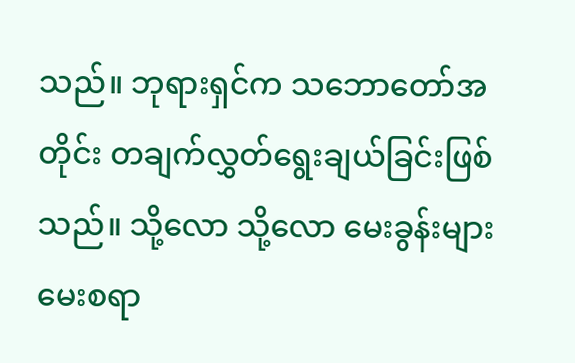သည်။ ဘုရားရှင်က သဘောတော်အတိုင်း တချက်လွှတ်ရွေးချယ်ခြင်းဖြစ်သည်။ သို့လော သို့လော မေးခွန်းများ မေးစရာ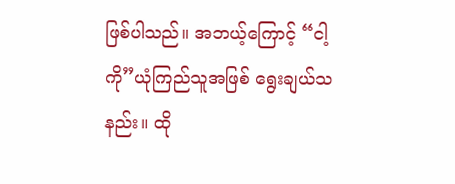ဖြစ်ပါသည်။ အဘယ့်ကြောင့် “ငါ့ကို”ယုံကြည်သူအဖြစ် ရွေးချယ်သနည်း။ ထို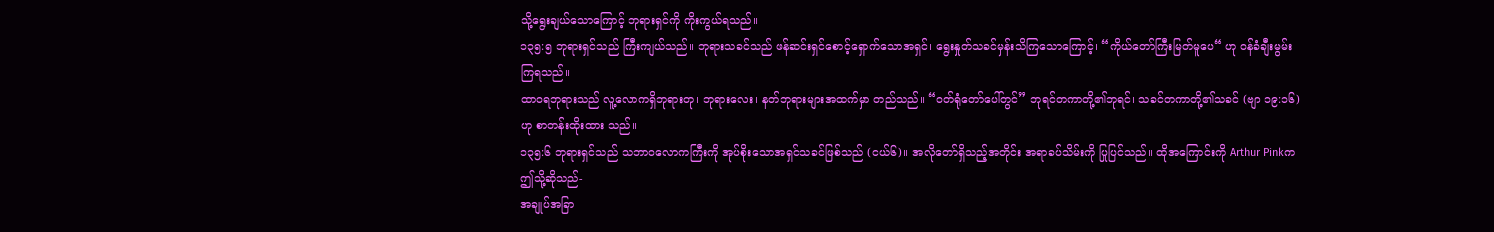သို့ရွေးချယ်သောကြောင့် ဘုရားရှင်ကို ကိုးကွယ်ရသည်။
၁၃၅:၅ ဘုရားရှင်သည် ကြီးကျယ်သည်။ ဘုရားသခင်သည် ဖန်ဆင်းရှင်စောင့်ရှောက်သောအရှင်၊ ရွေးနှုတ်သခင်မှန်းသိကြသောကြောင့်၊ “ကိုယ်တော်ကြီးမြတ်မူပေ“ ဟု ၀န်ခံချီးမွမ်းကြရသည်။
ထာ၀ရဘုရားသည် လူ့လောကရှိဘုရားတု၊ ဘုရားလေး၊ နတ်ဘုရားများအထက်မှာ တည်သည်။ “၀တ်ရုံတော်ပေါ်တွင်” ဘုရင်တကာတို့၏ဘုရင်၊ သခင်တကာတို့၏သခင် (ဗျာ ၁၉:၁၆)ဟု စာတန်းထိုးထား သည်။
၁၃၅:၆ ဘုရားရှင်သည် သဘာဝလောကကြီးကို အုပ်စိုးသောအရှင်သခင်ဖြစ်သည် (ငယ်၆)။ အလိုတော်ရှိသည့်အတိုင်း အရာခပ်သိမ်းကို ပြုပြင်သည်။ ထိုအကြောင်းကို Arthur Pinkက ဤသို့ဆိုသည်-
အချုပ်အခြာ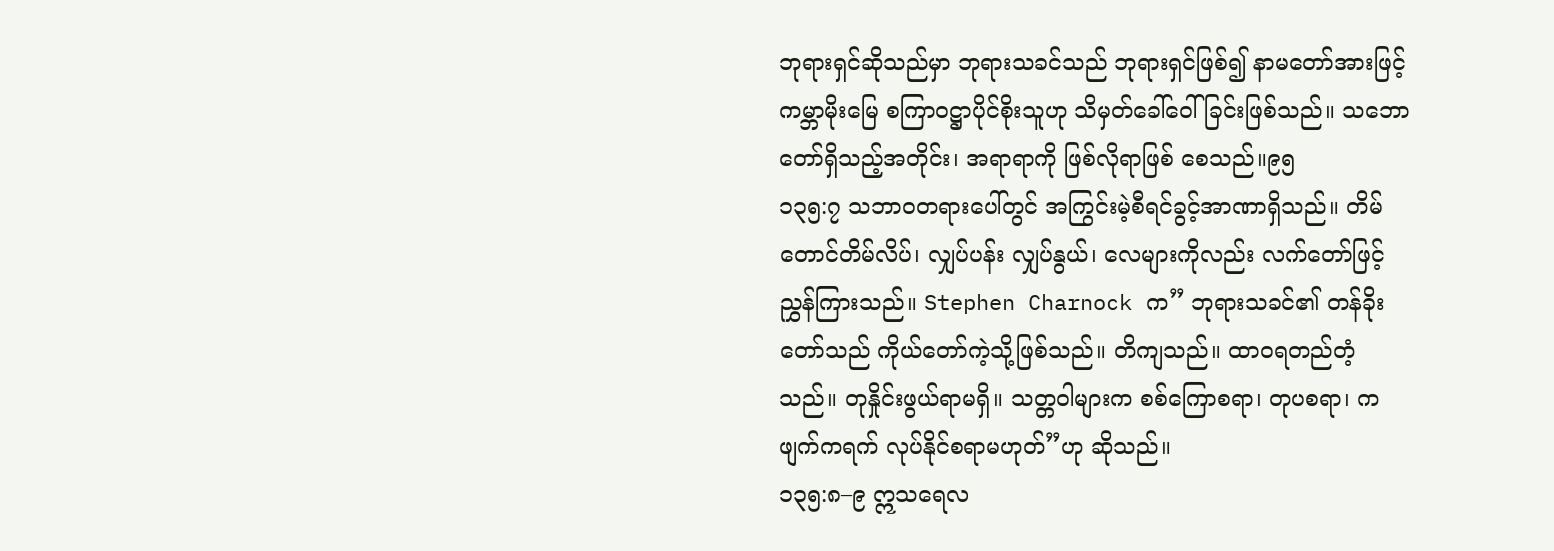ဘုရားရှင်ဆိုသည်မှာ ဘုရားသခင်သည် ဘုရားရှင်ဖြစ်၍ နာမတော်အားဖြင့် ကမ္ဘာမိုးမြေ စကြာဝဋ္ဌာပိုင်စိုးသူဟု သိမှတ်ခေါ်ဝေါ်ခြင်းဖြစ်သည်။ သဘောတော်ရှိသည့်အတိုင်း၊ အရာရာကို ဖြစ်လိုရာဖြစ် စေသည်။၉၅
၁၃၅:၇ သဘာဝတရားပေါ်တွင် အကြွင်းမဲ့စီရင်ခွင့်အာဏာရှိသည်။ တိမ်တောင်တိမ်လိပ်၊ လျှပ်ပန်း လျှပ်နွယ်၊ လေများကိုလည်း လက်တော်ဖြင့် ညွှန်ကြားသည်။ Stephen Charnock က” ဘုရားသခင်၏ တန်ခိုးတော်သည် ကိုယ်တော်ကဲ့သို့ဖြစ်သည်။ တိကျသည်။ ထာဝရတည်တံ့သည်။ တုနှိုင်းဖွယ်ရာမရှိ။ သတ္တဝါများက စစ်ကြောစရာ၊ တုပစရာ၊ ကဖျက်ကရက် လုပ်နိုင်စရာမဟုတ်”ဟု ဆိုသည်။
၁၃၅:၈–၉ ဣသရေလ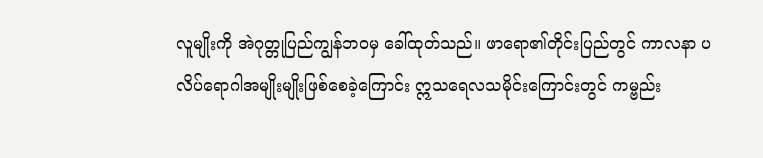လူမျိုးကို အဲဂုတ္တုပြည်ကျွန်ဘဝမှ ခေါ်ထုတ်သည်။ ဖာရော၏တိုင်းပြည်တွင် ကာလနာ ပလိပ်ရောဂါအမျိုးမျိုးဖြစ်စေခဲ့ကြောင်း ဣသရေလသမိုင်းကြောင်းတွင် ကမ္ဗည်း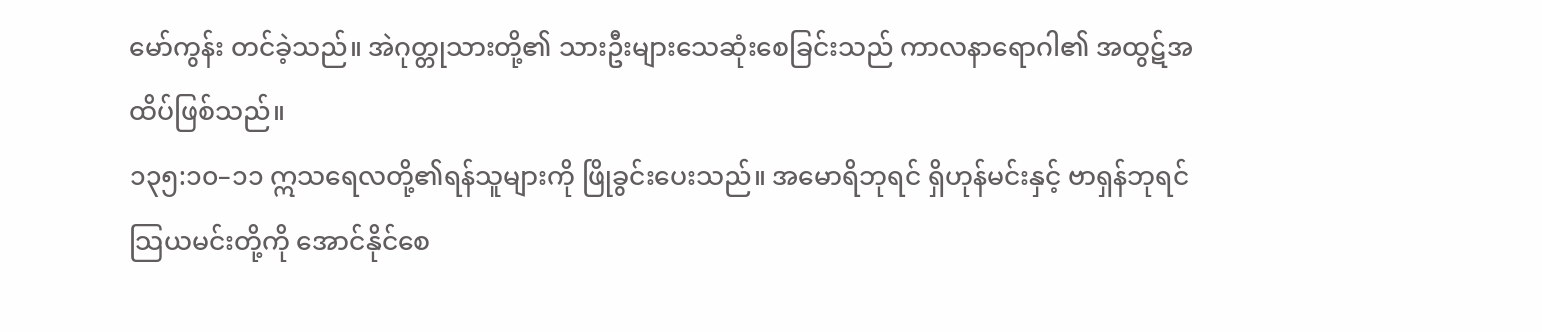မော်ကွန်း တင်ခဲ့သည်။ အဲဂုတ္တုသားတို့၏ သားဦးများသေဆုံးစေခြင်းသည် ကာလနာရောဂါ၏ အထွဋ်အထိပ်ဖြစ်သည်။
၁၃၅:၁၀–၁၁ ဣသရေလတို့၏ရန်သူများကို ဖြိုခွင်းပေးသည်။ အမောရိဘုရင် ရှိဟုန်မင်းနှင့် ဗာရှန်ဘုရင် သြယမင်းတို့ကို အောင်နိုင်စေ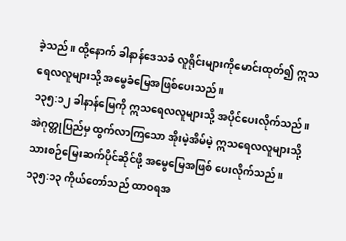ခဲ့သည်။ ထို့နောက် ခါနာန်ဒေသခံ လူရိုင်းများကိုမောင်းထုတ်၍ ဣသရေလလူများသို့ အမွေခံမြေအဖြစ်ပေးသည်။
၁၃၅:၁၂ ခါနာန်မြေကို ဣသရေလလူများသို့ အပိုင်ပေးလိုက်သည်။ အဲဂုတ္တုပြည်မှ ထွက်လာကြသော အိုးမဲ့အိမ်မဲ့ ဣသရေလလူများသို့ သားစဉ်မြေးဆက်ပိုင်ဆိုင်ဖို့ အမွေမြေအဖြစ် ပေးလိုက်သည်။
၁၃၅:၁၃ ကိုယ်တော်သည် ထာဝရအ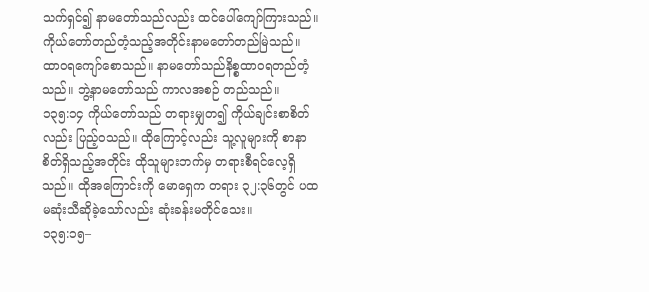သက်ရှင်၍ နာမတော်သည်လည်း ထင်ပေါ်ကျော်ကြားသည်။ ကိုယ်တော်တည်တံ့သည့်အတိုင်းနာမတော်တည်မြဲသည်။
ထာဝရကျော်စောသည်။ နာမတော်သည်နိစ္စထာ၀ရတည်တံ့သည်။ ဘွဲ့နာမတော်သည် ကာလအစဉ် တည်သည်။
၁၃၅:၁၄ ကိုယ်တော်သည် တရားမျှတ၍ ကိုယ်ချင်းစာစိတ်လည်း ပြည့်ဝသည်။ ထိုကြောင့်လည်း သူ့လူများကို စာနာစိတ်ရှိသည့်အတိုင်း ထိုသူများဘက်မှ တရားစီရင်လေ့ရှိသည်။ ထိုအကြောင်းကို မောရှေက တရား ၃၂:၃၆တွင် ပထမဆုံးသီဆိုခဲ့သော်လည်း ဆုံးခန်းမတိုင်သေး။
၁၃၅:၁၅–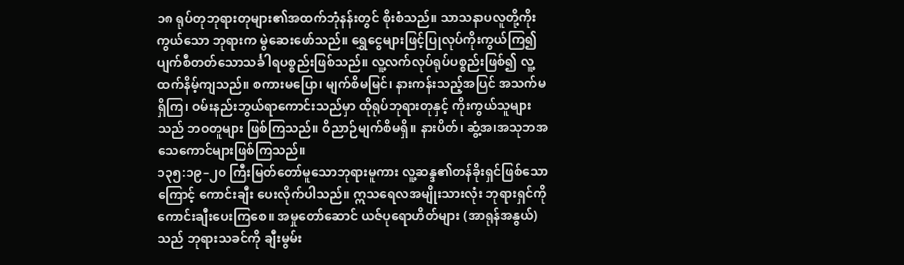၁၈ ရုပ်တုဘုရားတုများ၏အထက်ဘုံနန်းတွင် စိုးစံသည်။ သာသနာပလူတို့ကိုးကွယ်သော ဘုရားက မွဲဆေးဖော်သည်။ ရွှေငွေများဖြင့်ပြုလုပ်ကိုးကွယ်ကြ၍ ပျက်စီတတ်သောသင်္ခါရပစ္စည်းဖြစ်သည်။ လူ့လက်လုပ်ရုပ်ပစ္စည်းဖြစ်၍ လူ့ထက်နိမ့်ကျသည်။ စကားမပြော၊ မျက်စိမမြင်၊ နားကန်းသည့်အပြင် အသက်မရှိကြ၊ ဝမ်းနည်းဘွယ်ရာကောင်းသည်မှာ ထိုရုပ်ဘုရားတုနှင့် ကိုးကွယ်သူများသည် ဘဝတူများ ဖြစ်ကြသည်။ ဝိညာဉ်မျက်စိမရှိ။ နားပိတ်၊ ဆွံ့အ၊အသုဘအသေကောင်များဖြစ်ကြသည်။
၁၃၅:၁၉–၂၀ ကြီးမြတ်တော်မူသောဘုရားမူကား လူ့ဆန္ဒ၏တန်ခိုးရှင်ဖြစ်သောကြောင့် ကောင်းချီး ပေးလိုက်ပါသည်။ ဣသရေလအမျိုးသားလုံး ဘုရားရှင်ကို ကောင်းချီးပေးကြစေ။ အမှုတော်ဆောင် ယဇ်ပုရောဟိတ်များ (အာရုန်အနွယ်)သည် ဘုရားသခင်ကို ချီးမွမ်း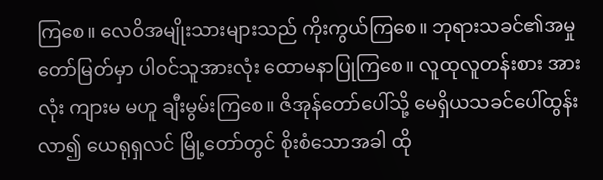ကြစေ။ လေဝိအမျိုးသားများသည် ကိုးကွယ်ကြစေ။ ဘုရားသခင်၏အမှုတော်မြတ်မှာ ပါ၀င်သူအားလုံး ထောမနာပြုကြစေ။ လူထုလူတန်းစား အားလုံး ကျားမ မဟူ ချီးမွမ်းကြစေ။ ဇိအုန်တော်ပေါ်သို့ မေရှိယသခင်ပေါ်ထွန်းလာ၍ ယေရုရှလင် မြို့တော်တွင် စိုးစံသောအခါ ထို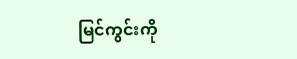မြင်ကွင်းကို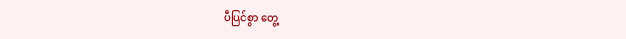ပီပြင်စွာ တွေ့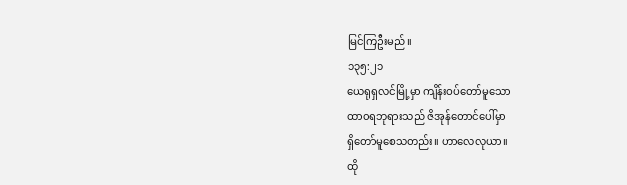မြင်ကြဦးမည်။
၁၃၅:၂၁
ယေရုရှလင်မြို့မှာ ကျိန်းဝပ်တော်မူသော
ထာ၀ရဘုရားသည် ဇိအုန်တောင်ပေါ်မှာ
ရှိတော်မူစေသတည်း။ ဟာလေလုယာ။
ထို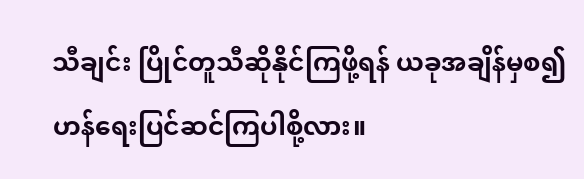သီချင်း ပြိုင်တူသီဆိုနိုင်ကြဖို့ရန် ယခုအချိန်မှစ၍ ဟန်ရေးပြင်ဆင်ကြပါစို့လား။